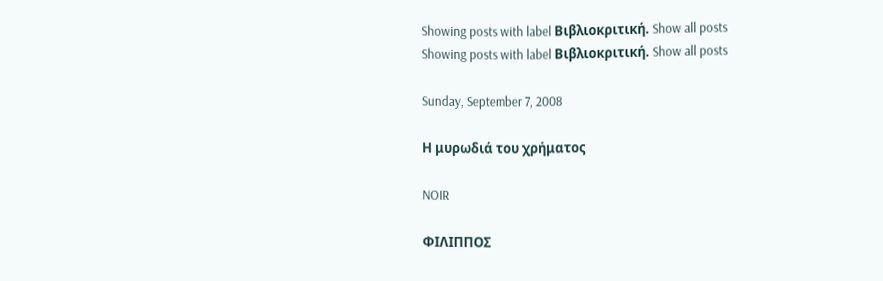Showing posts with label Βιβλιοκριτική. Show all posts
Showing posts with label Βιβλιοκριτική. Show all posts

Sunday, September 7, 2008

Η μυρωδιά του χρήματος

NOIR

ΦΙΛΙΠΠΟΣ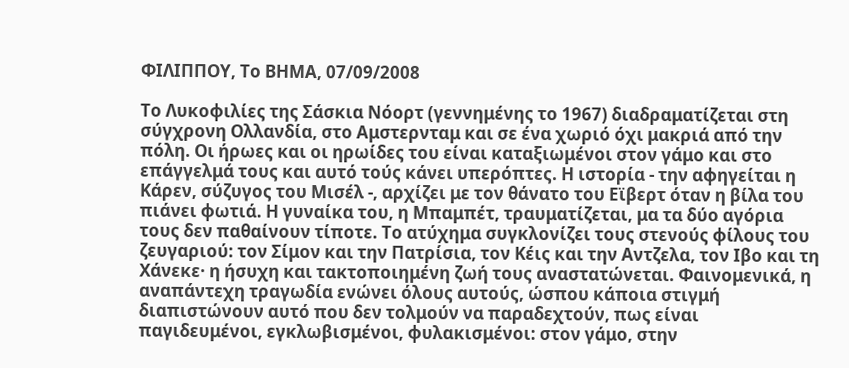ΦΙΛΙΠΠΟΥ, Το ΒΗΜΑ, 07/09/2008

Το Λυκοφιλίες της Σάσκια Νόορτ (γεννημένης το 1967) διαδραματίζεται στη σύγχρονη Ολλανδία, στο Αμστερνταμ και σε ένα χωριό όχι μακριά από την πόλη. Οι ήρωες και οι ηρωίδες του είναι καταξιωμένοι στον γάμο και στο επάγγελμά τους και αυτό τούς κάνει υπερόπτες. Η ιστορία - την αφηγείται η Κάρεν, σύζυγος του Μισέλ -, αρχίζει με τον θάνατο του Εϊβερτ όταν η βίλα του πιάνει φωτιά. Η γυναίκα του, η Μπαμπέτ, τραυματίζεται, μα τα δύο αγόρια τους δεν παθαίνουν τίποτε. Το ατύχημα συγκλονίζει τους στενούς φίλους του ζευγαριού: τον Σίμον και την Πατρίσια, τον Κέις και την Αντζελα, τον Ιβο και τη Χάνεκε· η ήσυχη και τακτοποιημένη ζωή τους αναστατώνεται. Φαινομενικά, η αναπάντεχη τραγωδία ενώνει όλους αυτούς, ώσπου κάποια στιγμή διαπιστώνουν αυτό που δεν τολμούν να παραδεχτούν, πως είναι παγιδευμένοι, εγκλωβισμένοι, φυλακισμένοι: στον γάμο, στην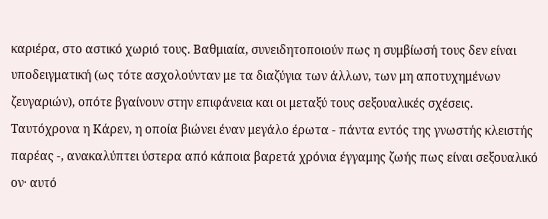καριέρα, στο αστικό χωριό τους. Βαθμιαία, συνειδητοποιούν πως η συμβίωσή τους δεν είναι υποδειγματική (ως τότε ασχολούνταν με τα διαζύγια των άλλων, των μη αποτυχημένων ζευγαριών), οπότε βγαίνουν στην επιφάνεια και οι μεταξύ τους σεξουαλικές σχέσεις. Ταυτόχρονα η Κάρεν, η οποία βιώνει έναν μεγάλο έρωτα - πάντα εντός της γνωστής κλειστής παρέας -, ανακαλύπτει ύστερα από κάποια βαρετά χρόνια έγγαμης ζωής πως είναι σεξουαλικό ον· αυτό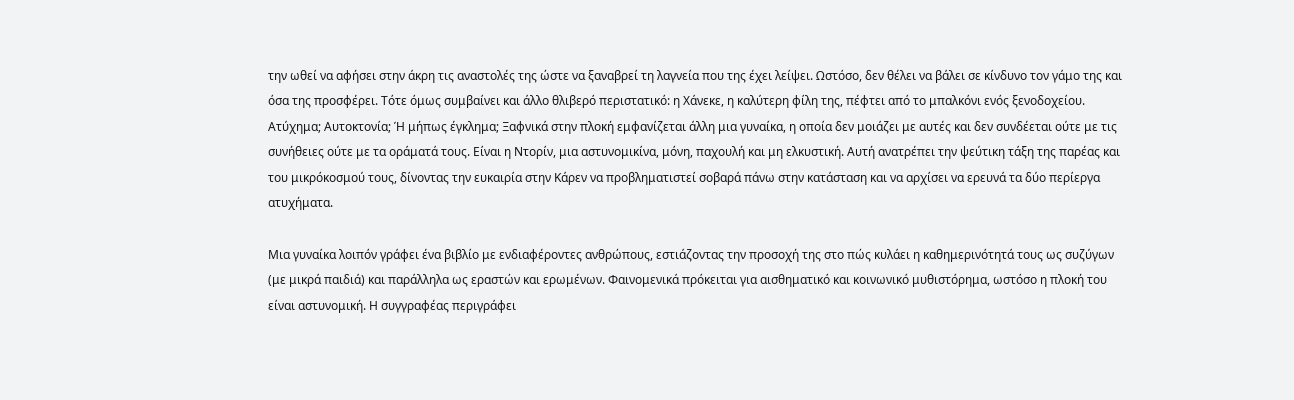την ωθεί να αφήσει στην άκρη τις αναστολές της ώστε να ξαναβρεί τη λαγνεία που της έχει λείψει. Ωστόσο, δεν θέλει να βάλει σε κίνδυνο τον γάμο της και όσα της προσφέρει. Τότε όμως συμβαίνει και άλλο θλιβερό περιστατικό: η Χάνεκε, η καλύτερη φίλη της, πέφτει από το μπαλκόνι ενός ξενοδοχείου. Ατύχημα; Αυτοκτονία; Ή μήπως έγκλημα; Ξαφνικά στην πλοκή εμφανίζεται άλλη μια γυναίκα, η οποία δεν μοιάζει με αυτές και δεν συνδέεται ούτε με τις συνήθειες ούτε με τα οράματά τους. Είναι η Ντορίν, μια αστυνομικίνα, μόνη, παχουλή και μη ελκυστική. Αυτή ανατρέπει την ψεύτικη τάξη της παρέας και του μικρόκοσμού τους, δίνοντας την ευκαιρία στην Κάρεν να προβληματιστεί σοβαρά πάνω στην κατάσταση και να αρχίσει να ερευνά τα δύο περίεργα ατυχήματα.

Μια γυναίκα λοιπόν γράφει ένα βιβλίο με ενδιαφέροντες ανθρώπους, εστιάζοντας την προσοχή της στο πώς κυλάει η καθημερινότητά τους ως συζύγων (με μικρά παιδιά) και παράλληλα ως εραστών και ερωμένων. Φαινομενικά πρόκειται για αισθηματικό και κοινωνικό μυθιστόρημα, ωστόσο η πλοκή του είναι αστυνομική. Η συγγραφέας περιγράφει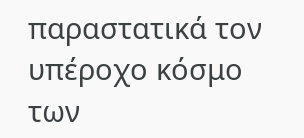παραστατικά τον υπέροχο κόσμο των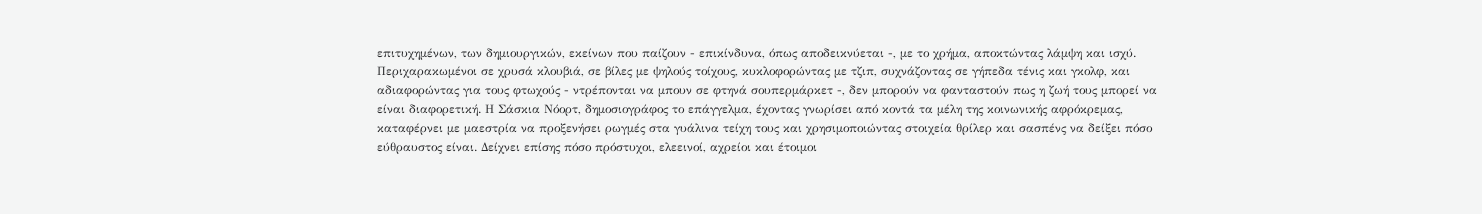επιτυχημένων, των δημιουργικών, εκείνων που παίζουν - επικίνδυνα, όπως αποδεικνύεται -, με το χρήμα, αποκτώντας λάμψη και ισχύ. Περιχαρακωμένοι σε χρυσά κλουβιά, σε βίλες με ψηλούς τοίχους, κυκλοφορώντας με τζιπ, συχνάζοντας σε γήπεδα τένις και γκολφ, και αδιαφορώντας για τους φτωχούς - ντρέπονται να μπουν σε φτηνά σουπερμάρκετ -, δεν μπορούν να φανταστούν πως η ζωή τους μπορεί να είναι διαφορετική. Η Σάσκια Νόορτ, δημοσιογράφος το επάγγελμα, έχοντας γνωρίσει από κοντά τα μέλη της κοινωνικής αφρόκρεμας, καταφέρνει με μαεστρία να προξενήσει ρωγμές στα γυάλινα τείχη τους και χρησιμοποιώντας στοιχεία θρίλερ και σασπένς να δείξει πόσο εύθραυστος είναι. Δείχνει επίσης πόσο πρόστυχοι, ελεεινοί, αχρείοι και έτοιμοι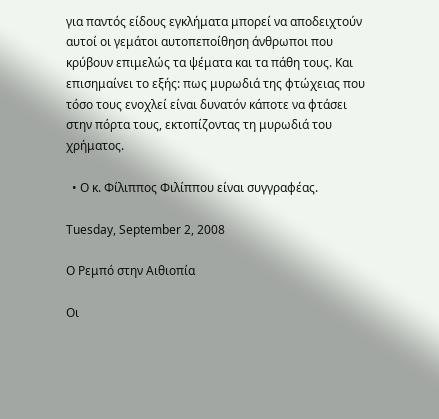για παντός είδους εγκλήματα μπορεί να αποδειχτούν αυτοί οι γεμάτοι αυτοπεποίθηση άνθρωποι που κρύβουν επιμελώς τα ψέματα και τα πάθη τους. Και επισημαίνει το εξής: πως μυρωδιά της φτώχειας που τόσο τους ενοχλεί είναι δυνατόν κάποτε να φτάσει στην πόρτα τους, εκτοπίζοντας τη μυρωδιά του χρήματος.

  • Ο κ. Φίλιππος Φιλίππου είναι συγγραφέας.

Tuesday, September 2, 2008

Ο Ρεμπό στην Αιθιοπία

Οι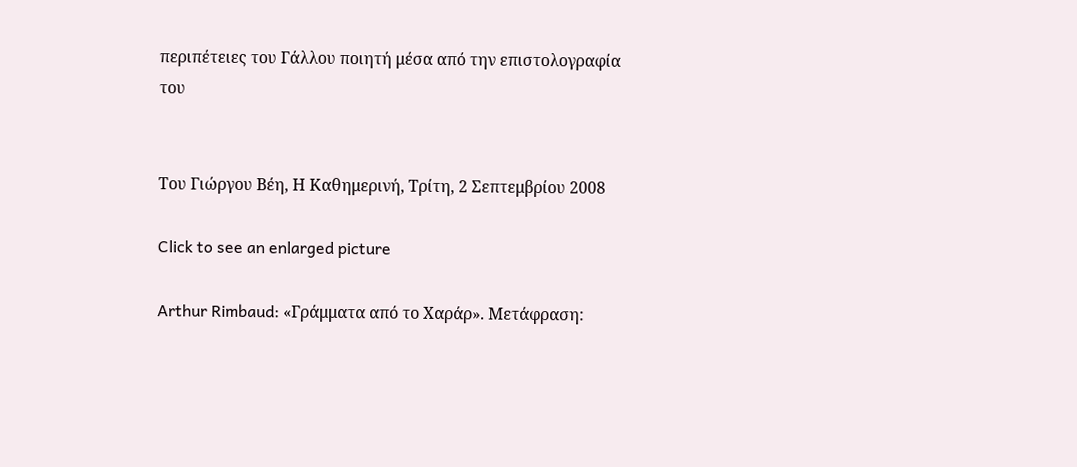περιπέτειες του Γάλλου ποιητή μέσα από την επιστολογραφία του


Του Γιώργου Βέη, Η Καθημερινή, Tρίτη, 2 Σεπτεμβρίου 2008

Click to see an enlarged picture

Arthur Rimbaud: «Γράμματα από το Χαράρ». Μετάφραση: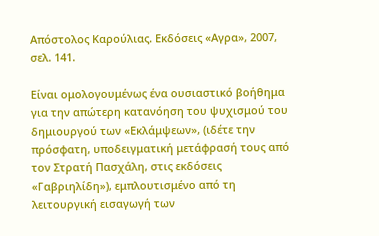Απόστολος Καρούλιας. Εκδόσεις «Αγρα», 2007, σελ. 141.

Είναι ομολογουμένως ένα ουσιαστικό βοήθημα για την απώτερη κατανόηση του ψυχισμού του δημιουργού των «Εκλάμψεων», (ιδέτε την πρόσφατη, υποδειγματική μετάφρασή τους από τον Στρατή Πασχάλη, στις εκδόσεις «Γαβριηλίδη»), εμπλουτισμένο από τη λειτουργική εισαγωγή των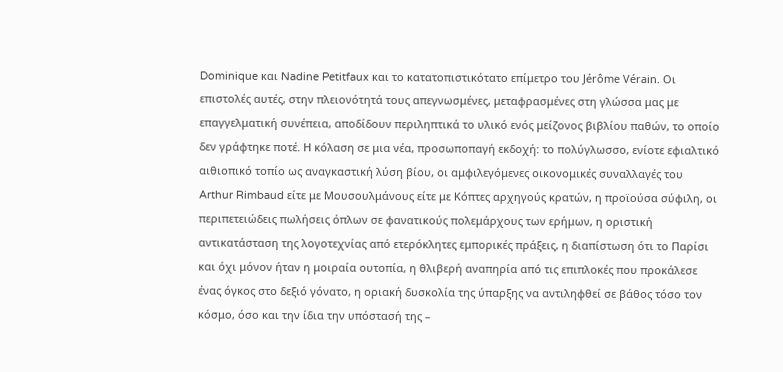Dominique και Nadine Petitfaux και το κατατοπιστικότατο επίμετρο του Jérôme Vérain. Οι επιστολές αυτές, στην πλειονότητά τους απεγνωσμένες, μεταφρασμένες στη γλώσσα μας με επαγγελματική συνέπεια, αποδίδουν περιληπτικά το υλικό ενός μείζονος βιβλίου παθών, το οποίο δεν γράφτηκε ποτέ. Η κόλαση σε μια νέα, προσωποπαγή εκδοχή: το πολύγλωσσο, ενίοτε εφιαλτικό αιθιοπικό τοπίο ως αναγκαστική λύση βίου, οι αμφιλεγόμενες οικονομικές συναλλαγές του Arthur Rimbaud είτε με Μουσουλμάνους είτε με Κόπτες αρχηγούς κρατών, η προϊούσα σύφιλη, οι περιπετειώδεις πωλήσεις όπλων σε φανατικούς πολεμάρχους των ερήμων, η οριστική αντικατάσταση της λογοτεχνίας από ετερόκλητες εμπορικές πράξεις, η διαπίστωση ότι το Παρίσι και όχι μόνον ήταν η μοιραία ουτοπία, η θλιβερή αναπηρία από τις επιπλοκές που προκάλεσε ένας όγκος στο δεξιό γόνατο, η οριακή δυσκολία της ύπαρξης να αντιληφθεί σε βάθος τόσο τον κόσμο, όσο και την ίδια την υπόστασή της –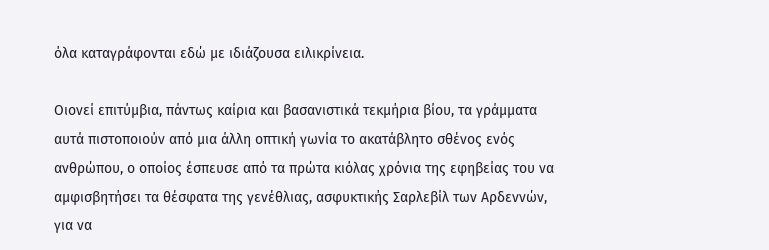όλα καταγράφονται εδώ με ιδιάζουσα ειλικρίνεια.

Οιονεί επιτύμβια, πάντως καίρια και βασανιστικά τεκμήρια βίου, τα γράμματα αυτά πιστοποιούν από μια άλλη οπτική γωνία το ακατάβλητο σθένος ενός ανθρώπου, ο οποίος έσπευσε από τα πρώτα κιόλας χρόνια της εφηβείας του να αμφισβητήσει τα θέσφατα της γενέθλιας, ασφυκτικής Σαρλεβίλ των Αρδεννών, για να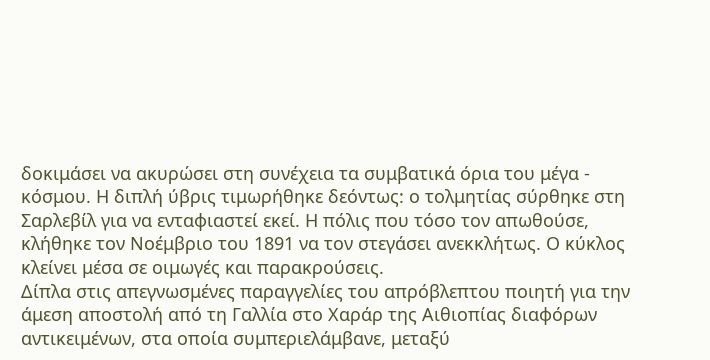δοκιμάσει να ακυρώσει στη συνέχεια τα συμβατικά όρια του μέγα - κόσμου. Η διπλή ύβρις τιμωρήθηκε δεόντως: ο τολμητίας σύρθηκε στη Σαρλεβίλ για να ενταφιαστεί εκεί. Η πόλις που τόσο τον απωθούσε, κλήθηκε τον Νοέμβριο του 1891 να τον στεγάσει ανεκκλήτως. Ο κύκλος κλείνει μέσα σε οιμωγές και παρακρούσεις.
Δίπλα στις απεγνωσμένες παραγγελίες του απρόβλεπτου ποιητή για την άμεση αποστολή από τη Γαλλία στο Χαράρ της Αιθιοπίας διαφόρων αντικειμένων, στα οποία συμπεριελάμβανε, μεταξύ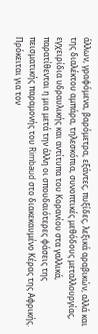άλλων, γραφόμενα, βαρόμετρα, εξάντες, πυξίδες, λεξικά αραβικών, αλλά και της διαλέκτου αμπάρα, τηλεσκόπια, συνοπτικές μεθόδους μεταλλουργίας, εγχειρίδια υδραυλικής και αντίτυπα του Κορανίου στα γαλλικά, παρατίθενται η μια μετά την άλλη οι σπουδαιότερες φάσεις της πεισματικής παραμονής του Rimbaud στο διακεκαυμένο Κέρας της Αφρικής.
Πρόκειται για τον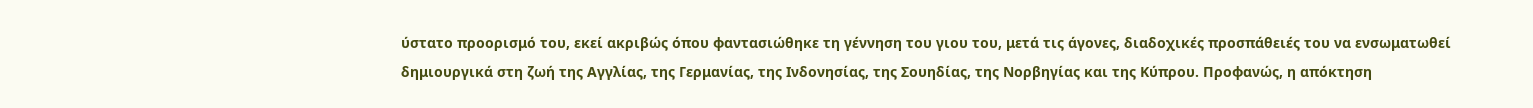ύστατο προορισμό του, εκεί ακριβώς όπου φαντασιώθηκε τη γέννηση του γιου του, μετά τις άγονες, διαδοχικές προσπάθειές του να ενσωματωθεί δημιουργικά στη ζωή της Αγγλίας, της Γερμανίας, της Ινδονησίας, της Σουηδίας, της Νορβηγίας και της Κύπρου. Προφανώς, η απόκτηση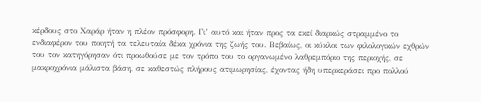κέρδους στο Χαράρ ήταν η πλέον πρόσφορη. Γι’ αυτό και ήταν προς τα εκεί διαρκώς στραμμένο το ενδιαφέρον του ποιητή τα τελευταία δέκα χρόνια της ζωής του. Βεβαίως, οι κύκλοι των φιλολογικών εχθρών του τον κατηγόρησαν ότι προωθούσε με τον τρόπο του το οργανωμένο λαθρεμπόριο της περιοχής, σε μακροχρόνια μάλιστα βάση, σε καθεστώς πλήρους ατιμωρησίας, έχοντας ήδη υπερκεράσει προ πολλού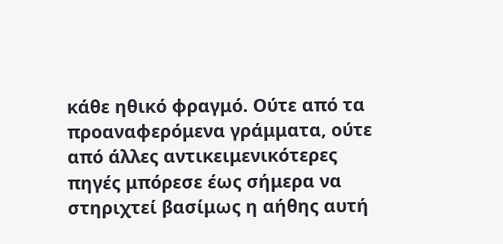κάθε ηθικό φραγμό. Ούτε από τα προαναφερόμενα γράμματα, ούτε από άλλες αντικειμενικότερες πηγές μπόρεσε έως σήμερα να στηριχτεί βασίμως η αήθης αυτή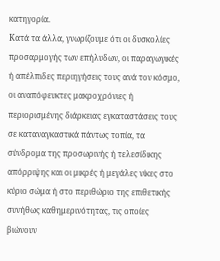κατηγορία.
Κατά τα άλλα, γνωρίζουμε ότι οι δυσκολίες προσαρμογής των επήλυδων, οι παραγωγικές ή απέλπιδες περιηγήσεις τους ανά τον κόσμο, οι αναπόφευκτες μακροχρόνιες ή περιορισμένης διάρκειας εγκαταστάσεις τους σε καταναγκαστικά πάντως τοπία, τα σύνδρομα της προσωρινής ή τελεσίδικης απόρριψης και οι μικρές ή μεγάλες νίκες στο κύριο σώμα ή στο περιθώριο της επιθετικής συνήθως καθημερινότητας, τις οποίες βιώνουν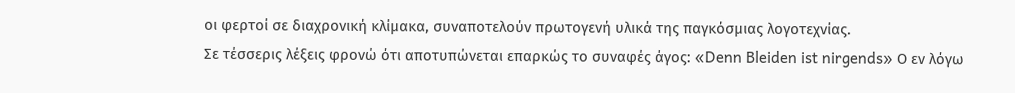οι φερτοί σε διαχρονική κλίμακα, συναποτελούν πρωτογενή υλικά της παγκόσμιας λογοτεχνίας.
Σε τέσσερις λέξεις φρονώ ότι αποτυπώνεται επαρκώς το συναφές άγος: «Denn Bleiden ist nirgends» Ο εν λόγω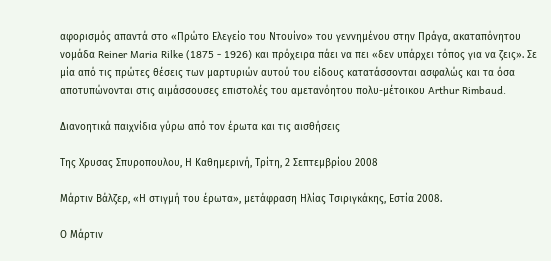αφορισμός απαντά στο «Πρώτο Ελεγείο του Ντουίνο» του γεννημένου στην Πράγα, ακαταπόνητου νομάδα Reiner Maria Rilke (1875 - 1926) και πρόχειρα πάει να πει «δεν υπάρχει τόπος για να ζεις». Σε μία από τις πρώτες θέσεις των μαρτυριών αυτού του είδους κατατάσσονται ασφαλώς και τα όσα αποτυπώνονται στις αιμάσσουσες επιστολές του αμετανόητου πολυ-μέτοικου Arthur Rimbaud.

Διανοητικά παιχνίδια γύρω από τον έρωτα και τις αισθήσεις

Της Χρυσας Σπυροπουλου, Η Καθημερινή, Tρίτη, 2 Σεπτεμβρίου 2008

Μάρτιν Βάλζερ, «Η στιγμή του έρωτα», μετάφραση Ηλίας Τσιριγκάκης, Εστία 2008.

Ο Μάρτιν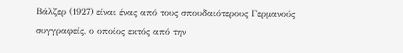Βάλζερ (1927) είναι ένας από τους σπουδαιότερους Γερμανούς συγγραφείς, ο οποίος εκτός από την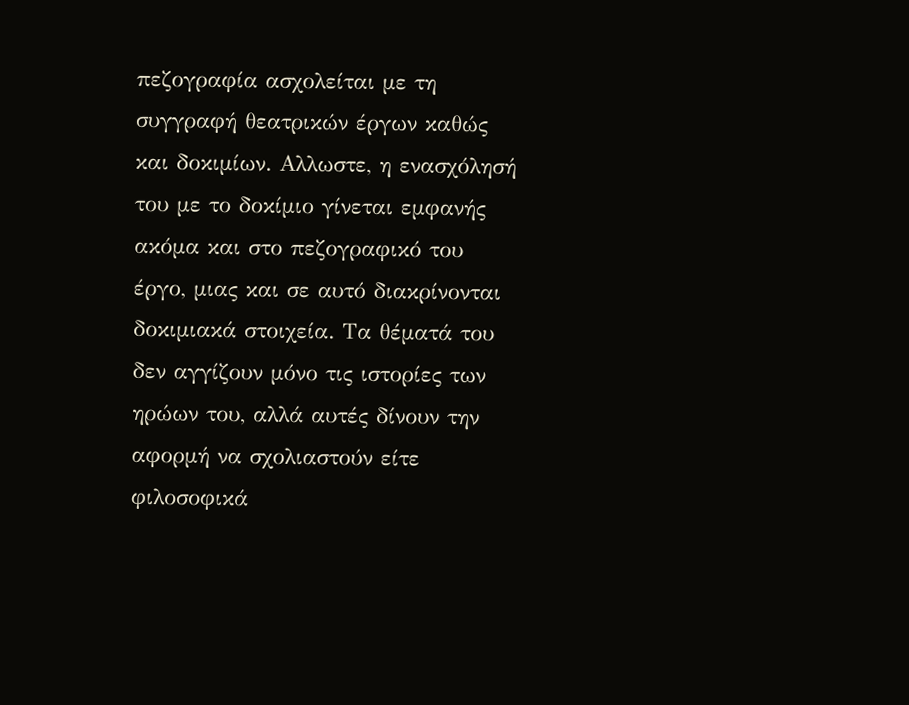πεζογραφία ασχολείται με τη συγγραφή θεατρικών έργων καθώς και δοκιμίων. Αλλωστε, η ενασχόλησή του με το δοκίμιο γίνεται εμφανής ακόμα και στο πεζογραφικό του έργο, μιας και σε αυτό διακρίνονται δοκιμιακά στοιχεία. Τα θέματά του δεν αγγίζουν μόνο τις ιστορίες των ηρώων του, αλλά αυτές δίνουν την αφορμή να σχολιαστούν είτε φιλοσοφικά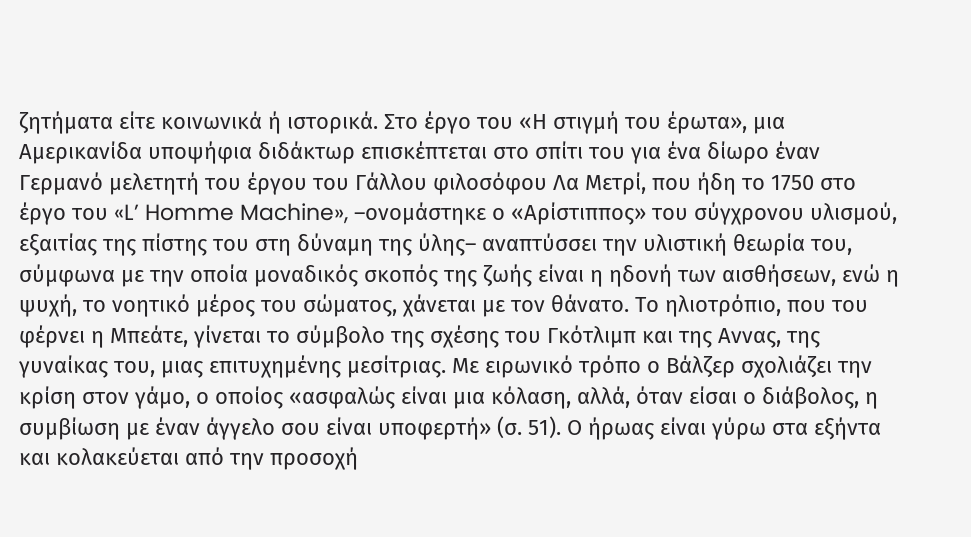ζητήματα είτε κοινωνικά ή ιστορικά. Στο έργο του «Η στιγμή του έρωτα», μια Αμερικανίδα υποψήφια διδάκτωρ επισκέπτεται στο σπίτι του για ένα δίωρο έναν Γερμανό μελετητή του έργου του Γάλλου φιλοσόφου Λα Μετρί, που ήδη το 1750 στο έργο του «L’ Homme Machine», –ονομάστηκε ο «Αρίστιππος» του σύγχρονου υλισμού, εξαιτίας της πίστης του στη δύναμη της ύλης– αναπτύσσει την υλιστική θεωρία του, σύμφωνα με την οποία μοναδικός σκοπός της ζωής είναι η ηδονή των αισθήσεων, ενώ η ψυχή, το νοητικό μέρος του σώματος, χάνεται με τον θάνατο. Το ηλιοτρόπιο, που του φέρνει η Μπεάτε, γίνεται το σύμβολο της σχέσης του Γκότλιμπ και της Αννας, της γυναίκας του, μιας επιτυχημένης μεσίτριας. Με ειρωνικό τρόπο ο Βάλζερ σχολιάζει την κρίση στον γάμο, ο οποίος «ασφαλώς είναι μια κόλαση, αλλά, όταν είσαι ο διάβολος, η συμβίωση με έναν άγγελο σου είναι υποφερτή» (σ. 51). Ο ήρωας είναι γύρω στα εξήντα και κολακεύεται από την προσοχή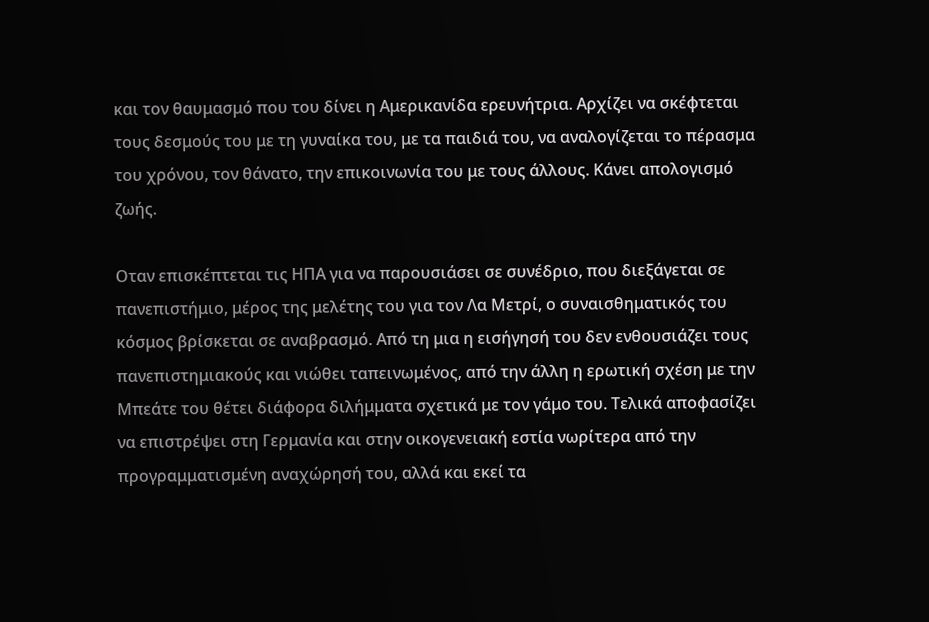και τον θαυμασμό που του δίνει η Αμερικανίδα ερευνήτρια. Αρχίζει να σκέφτεται τους δεσμούς του με τη γυναίκα του, με τα παιδιά του, να αναλογίζεται το πέρασμα του χρόνου, τον θάνατο, την επικοινωνία του με τους άλλους. Κάνει απολογισμό ζωής.

Οταν επισκέπτεται τις ΗΠΑ για να παρουσιάσει σε συνέδριο, που διεξάγεται σε πανεπιστήμιο, μέρος της μελέτης του για τον Λα Μετρί, ο συναισθηματικός του κόσμος βρίσκεται σε αναβρασμό. Από τη μια η εισήγησή του δεν ενθουσιάζει τους πανεπιστημιακούς και νιώθει ταπεινωμένος, από την άλλη η ερωτική σχέση με την Μπεάτε του θέτει διάφορα διλήμματα σχετικά με τον γάμο του. Τελικά αποφασίζει να επιστρέψει στη Γερμανία και στην οικογενειακή εστία νωρίτερα από την προγραμματισμένη αναχώρησή του, αλλά και εκεί τα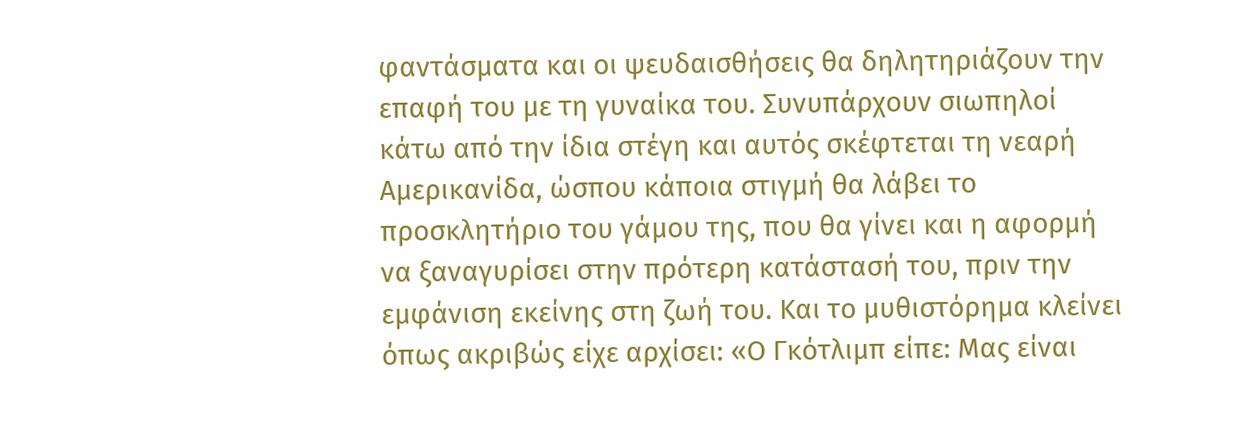φαντάσματα και οι ψευδαισθήσεις θα δηλητηριάζουν την επαφή του με τη γυναίκα του. Συνυπάρχουν σιωπηλοί κάτω από την ίδια στέγη και αυτός σκέφτεται τη νεαρή Αμερικανίδα, ώσπου κάποια στιγμή θα λάβει το προσκλητήριο του γάμου της, που θα γίνει και η αφορμή να ξαναγυρίσει στην πρότερη κατάστασή του, πριν την εμφάνιση εκείνης στη ζωή του. Και το μυθιστόρημα κλείνει όπως ακριβώς είχε αρχίσει: «Ο Γκότλιμπ είπε: Μας είναι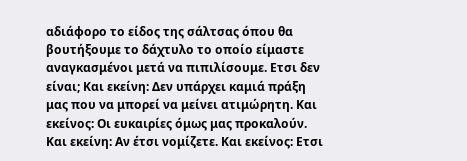αδιάφορο το είδος της σάλτσας όπου θα βουτήξουμε το δάχτυλο το οποίο είμαστε αναγκασμένοι μετά να πιπιλίσουμε. Ετσι δεν είναι; Και εκείνη: Δεν υπάρχει καμιά πράξη μας που να μπορεί να μείνει ατιμώρητη. Και εκείνος: Οι ευκαιρίες όμως μας προκαλούν. Και εκείνη: Αν έτσι νομίζετε. Και εκείνος: Ετσι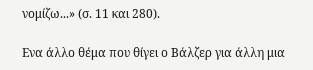νομίζω...» (σ. 11 και 280).

Ενα άλλο θέμα που θίγει ο Βάλζερ για άλλη μια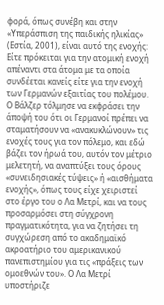φορά, όπως συνέβη και στην «Υπεράσπιση της παιδικής ηλικίας» (Εστία, 2001), είναι αυτό της ενοχής: Είτε πρόκειται για την ατομική ενοχή απέναντι στα άτομα με τα οποία συνδέεται κανείς είτε για την ενοχή των Γερμανών εξαιτίας του πολέμου. Ο Βάλζερ τόλμησε να εκφράσει την άποψή του ότι οι Γερμανοί πρέπει να σταματήσουν να «ανακυκλώνουν» τις ενοχές τους για τον πόλεμο, και εδώ βάζει τον ήρωά του, αυτόν τον μέτριο μελετητή, να αναπτύξει τους όρους «συνειδησιακές τύψεις» ή «αισθήματα ενοχής», όπως τους είχε χειριστεί στο έργο του ο Λα Μετρί, και να τους προσαρμόσει στη σύγχρονη πραγματικότητα, για να ζητήσει τη συγχώρεση από το ακαδημαϊκό ακροατήριο του αμερικανικού πανεπιστημίου για τις «πράξεις των ομοεθνών του». Ο Λα Μετρί υποστήριζε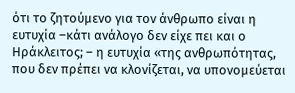ότι το ζητούμενο για τον άνθρωπο είναι η ευτυχία –κάτι ανάλογο δεν είχε πει και ο Ηράκλειτος; – η ευτυχία «της ανθρωπότητας, που δεν πρέπει να κλονίζεται, να υπονομεύεται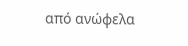από ανώφελα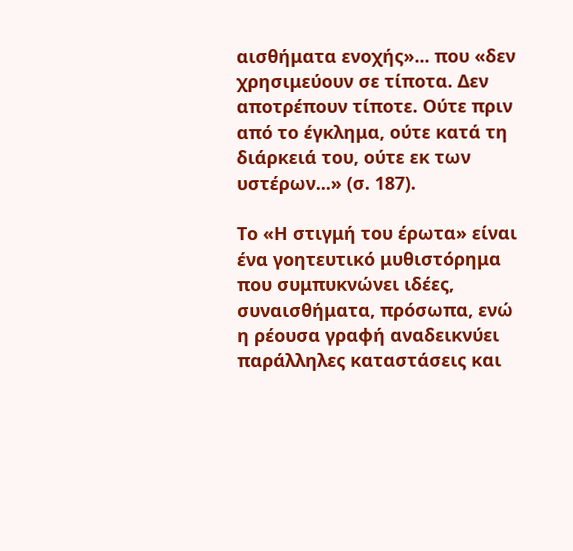αισθήματα ενοχής»... που «δεν χρησιμεύουν σε τίποτα. Δεν αποτρέπουν τίποτε. Ούτε πριν από το έγκλημα, ούτε κατά τη διάρκειά του, ούτε εκ των υστέρων...» (σ. 187).

Το «Η στιγμή του έρωτα» είναι ένα γοητευτικό μυθιστόρημα που συμπυκνώνει ιδέες, συναισθήματα, πρόσωπα, ενώ η ρέουσα γραφή αναδεικνύει παράλληλες καταστάσεις και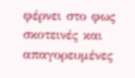φέρνει στο φως σκοτεινές και απαγορευμένες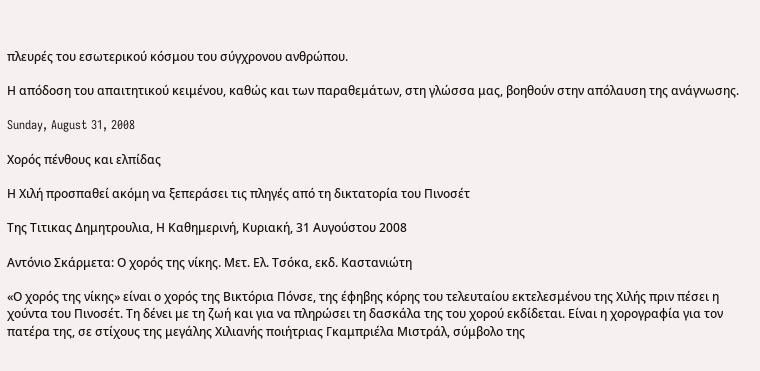πλευρές του εσωτερικού κόσμου του σύγχρονου ανθρώπου.

Η απόδοση του απαιτητικού κειμένου, καθώς και των παραθεμάτων, στη γλώσσα μας, βοηθούν στην απόλαυση της ανάγνωσης.

Sunday, August 31, 2008

Χορός πένθους και ελπίδας

Η Χιλή προσπαθεί ακόμη να ξεπεράσει τις πληγές από τη δικτατορία του Πινοσέτ

Της Τιτικας Δημητρουλια, Η Καθημερινή, Kυριακή, 31 Aυγούστου 2008

Αντόνιο Σκάρμετα: Ο χορός της νίκης. Μετ. Ελ. Τσόκα, εκδ. Καστανιώτη

«Ο χορός της νίκης» είναι ο χορός της Βικτόρια Πόνσε, της έφηβης κόρης του τελευταίου εκτελεσμένου της Χιλής πριν πέσει η χούντα του Πινοσέτ. Τη δένει με τη ζωή και για να πληρώσει τη δασκάλα της του χορού εκδίδεται. Είναι η χορογραφία για τον πατέρα της, σε στίχους της μεγάλης Χιλιανής ποιήτριας Γκαμπριέλα Μιστράλ, σύμβολο της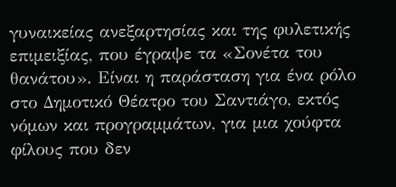γυναικείας ανεξαρτησίας και της φυλετικής επιμειξίας, που έγραψε τα «Σονέτα του θανάτου». Είναι η παράσταση για ένα ρόλο στο Δημοτικό Θέατρο του Σαντιάγο, εκτός νόμων και προγραμμάτων, για μια χούφτα φίλους που δεν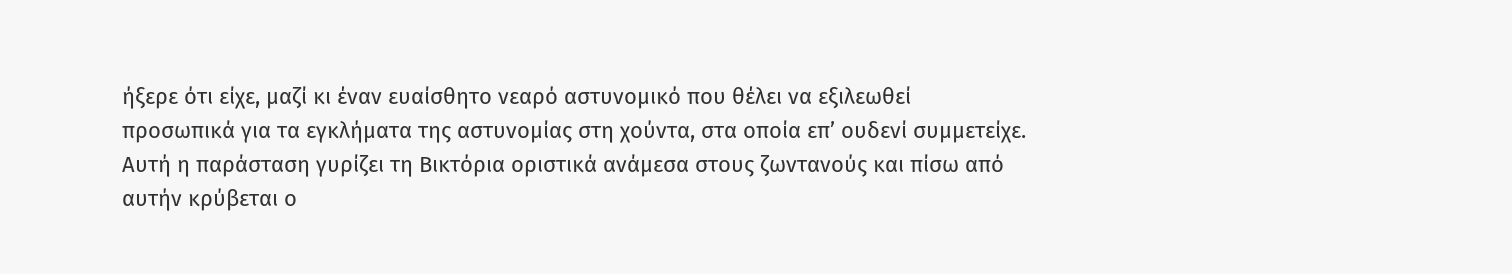ήξερε ότι είχε, μαζί κι έναν ευαίσθητο νεαρό αστυνομικό που θέλει να εξιλεωθεί προσωπικά για τα εγκλήματα της αστυνομίας στη χούντα, στα οποία επ’ ουδενί συμμετείχε.
Αυτή η παράσταση γυρίζει τη Βικτόρια οριστικά ανάμεσα στους ζωντανούς και πίσω από αυτήν κρύβεται ο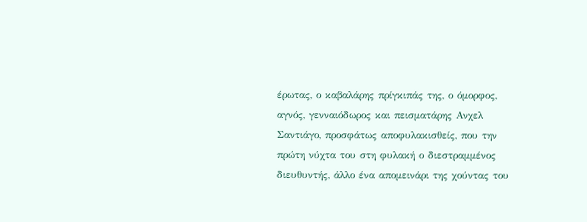έρωτας, ο καβαλάρης πρίγκιπάς της, ο όμορφος, αγνός, γενναιόδωρος και πεισματάρης Ανχελ Σαντιάγο, προσφάτως αποφυλακισθείς, που την πρώτη νύχτα του στη φυλακή ο διεστραμμένος διευθυντής, άλλο ένα απομεινάρι της χούντας του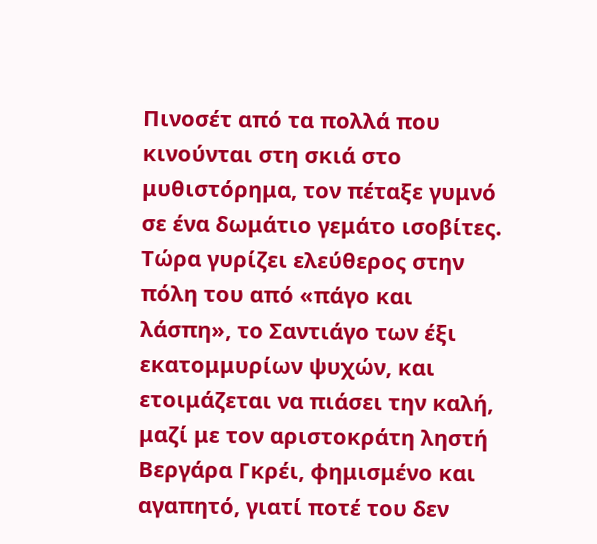Πινοσέτ από τα πολλά που κινούνται στη σκιά στο μυθιστόρημα, τον πέταξε γυμνό σε ένα δωμάτιο γεμάτο ισοβίτες. Τώρα γυρίζει ελεύθερος στην πόλη του από «πάγο και λάσπη», το Σαντιάγο των έξι εκατομμυρίων ψυχών, και ετοιμάζεται να πιάσει την καλή, μαζί με τον αριστοκράτη ληστή Βεργάρα Γκρέι, φημισμένο και αγαπητό, γιατί ποτέ του δεν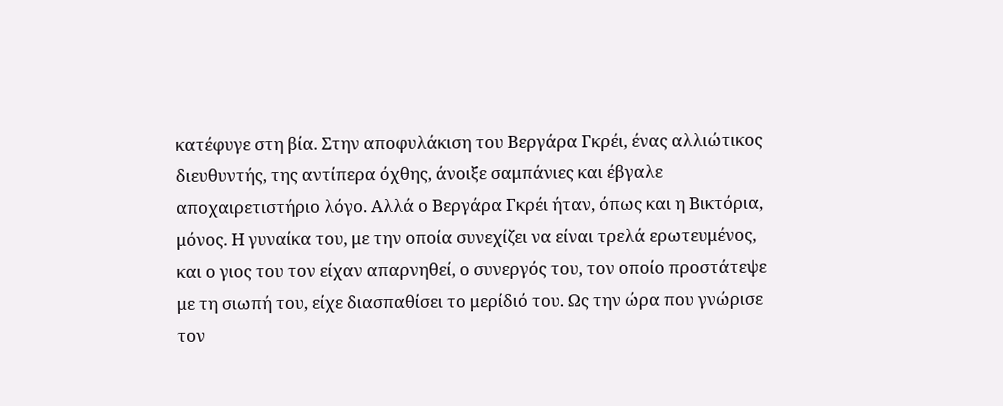κατέφυγε στη βία. Στην αποφυλάκιση του Βεργάρα Γκρέι, ένας αλλιώτικος διευθυντής, της αντίπερα όχθης, άνοιξε σαμπάνιες και έβγαλε αποχαιρετιστήριο λόγο. Αλλά ο Βεργάρα Γκρέι ήταν, όπως και η Βικτόρια, μόνος. Η γυναίκα του, με την οποία συνεχίζει να είναι τρελά ερωτευμένος, και ο γιος του τον είχαν απαρνηθεί, ο συνεργός του, τον οποίο προστάτεψε με τη σιωπή του, είχε διασπαθίσει το μερίδιό του. Ως την ώρα που γνώρισε τον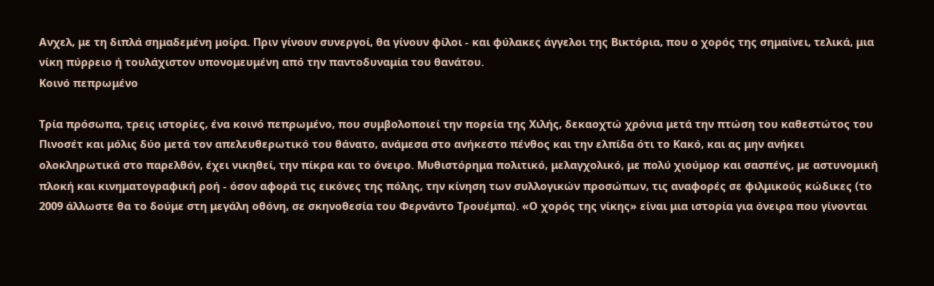Ανχελ, με τη διπλά σημαδεμένη μοίρα. Πριν γίνουν συνεργοί, θα γίνουν φίλοι - και φύλακες άγγελοι της Βικτόρια, που ο χορός της σημαίνει, τελικά, μια νίκη πύρρειο ή τουλάχιστον υπονομευμένη από την παντοδυναμία του θανάτου.
Κοινό πεπρωμένο

Τρία πρόσωπα, τρεις ιστορίες, ένα κοινό πεπρωμένο, που συμβολοποιεί την πορεία της Χιλής, δεκαοχτώ χρόνια μετά την πτώση του καθεστώτος του Πινοσέτ και μόλις δύο μετά τον απελευθερωτικό του θάνατο, ανάμεσα στο ανήκεστο πένθος και την ελπίδα ότι το Κακό, και ας μην ανήκει ολοκληρωτικά στο παρελθόν, έχει νικηθεί, την πίκρα και το όνειρο. Μυθιστόρημα πολιτικό, μελαγχολικό, με πολύ χιούμορ και σασπένς, με αστυνομική πλοκή και κινηματογραφική ροή - όσον αφορά τις εικόνες της πόλης, την κίνηση των συλλογικών προσώπων, τις αναφορές σε φιλμικούς κώδικες (το 2009 άλλωστε θα το δούμε στη μεγάλη οθόνη, σε σκηνοθεσία του Φερνάντο Τρουέμπα). «Ο χορός της νίκης» είναι μια ιστορία για όνειρα που γίνονται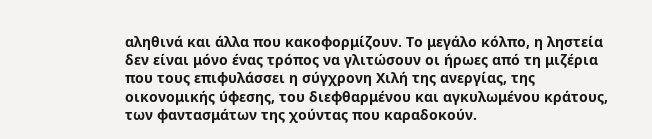αληθινά και άλλα που κακοφορμίζουν. Το μεγάλο κόλπο, η ληστεία δεν είναι μόνο ένας τρόπος να γλιτώσουν οι ήρωες από τη μιζέρια που τους επιφυλάσσει η σύγχρονη Χιλή της ανεργίας, της οικονομικής ύφεσης, του διεφθαρμένου και αγκυλωμένου κράτους, των φαντασμάτων της χούντας που καραδοκούν.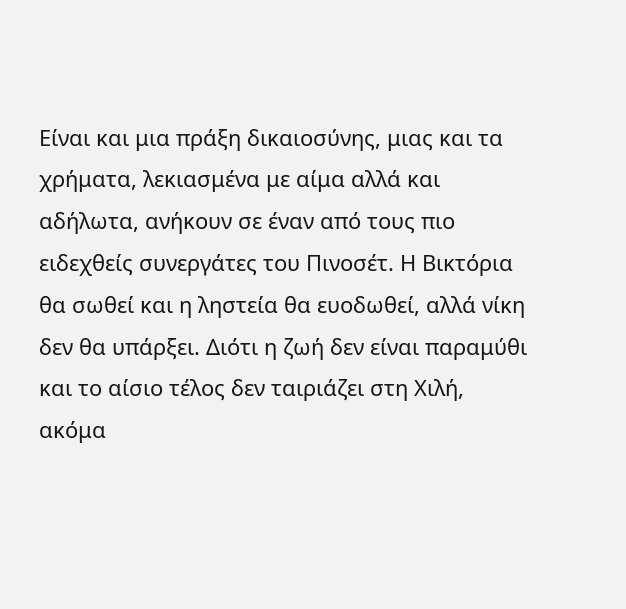Είναι και μια πράξη δικαιοσύνης, μιας και τα χρήματα, λεκιασμένα με αίμα αλλά και αδήλωτα, ανήκουν σε έναν από τους πιο ειδεχθείς συνεργάτες του Πινοσέτ. Η Βικτόρια θα σωθεί και η ληστεία θα ευοδωθεί, αλλά νίκη δεν θα υπάρξει. Διότι η ζωή δεν είναι παραμύθι και το αίσιο τέλος δεν ταιριάζει στη Χιλή, ακόμα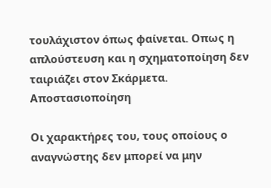τουλάχιστον όπως φαίνεται. Οπως η απλούστευση και η σχηματοποίηση δεν ταιριάζει στον Σκάρμετα.
Αποστασιοποίηση

Οι χαρακτήρες του, τους οποίους ο αναγνώστης δεν μπορεί να μην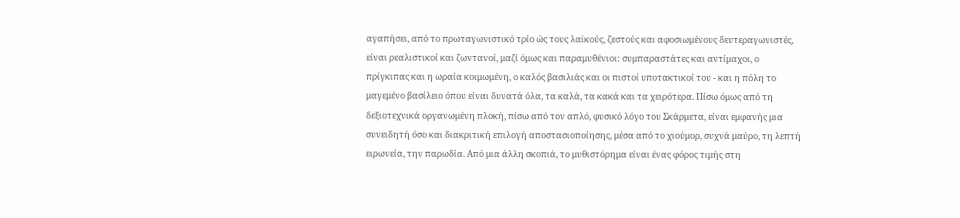αγαπήσει, από το πρωταγωνιστικό τρίο ώς τους λαϊκούς, ζεστούς και αφοσιωμένους δευτεραγωνιστές, είναι ρεαλιστικοί και ζωντανοί, μαζί όμως και παραμυθένιοι: συμπαραστάτες και αντίμαχοι, ο πρίγκιπας και η ωραία κοιμωμένη, ο καλός βασιλιάς και οι πιστοί υποτακτικοί του - και η πόλη το μαγεμένο βασίλειο όπου είναι δυνατά όλα, τα καλά, τα κακά και τα χειρότερα. Πίσω όμως από τη δεξιοτεχνικά οργανωμένη πλοκή, πίσω από τον απλό, φυσικό λόγο του Σκάρμετα, είναι εμφανής μια συνειδητή όσο και διακριτική επιλογή αποστασιοποίησης, μέσα από το χιούμορ, συχνά μαύρο, τη λεπτή ειρωνεία, την παρωδία. Από μια άλλη σκοπιά, το μυθιστόρημα είναι ένας φόρος τιμής στη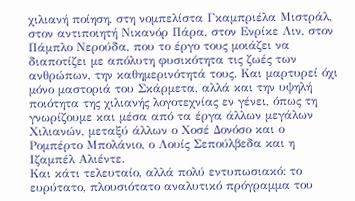χιλιανή ποίηση, στη νομπελίστα Γκαμπριέλα Μιστράλ, στον αντιποιητή Νικανόρ Πάρα, στον Ενρίκε Λιν, στον Πάμπλο Νερούδα, που το έργο τους μοιάζει να διαποτίζει με απόλυτη φυσικότητα τις ζωές των ανθρώπων, την καθημερινότητά τους. Και μαρτυρεί όχι μόνο μαστοριά του Σκάρμετα, αλλά και την υψηλή ποιότητα της χιλιανής λογοτεχνίας εν γένει, όπως τη γνωρίζουμε και μέσα από τα έργα άλλων μεγάλων Χιλιανών, μεταξύ άλλων ο Χοσέ Δονόσο και ο Ρομπέρτο Μπολάνιο, ο Λουίς Σεπούλβεδα και η Ιζαμπέλ Αλιέντε.
Και κάτι τελευταίο, αλλά πολύ εντυπωσιακό: το ευρύτατο, πλουσιότατο αναλυτικό πρόγραμμα του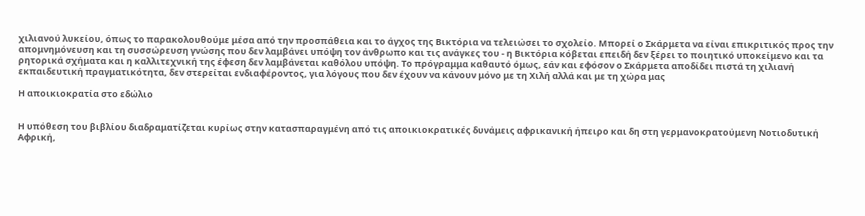χιλιανού λυκείου, όπως το παρακολουθούμε μέσα από την προσπάθεια και το άγχος της Βικτόρια να τελειώσει το σχολείο. Μπορεί ο Σκάρμετα να είναι επικριτικός προς την απομνημόνευση και τη συσσώρευση γνώσης που δεν λαμβάνει υπόψη τον άνθρωπο και τις ανάγκες του - η Βικτόρια κόβεται επειδή δεν ξέρει το ποιητικό υποκείμενο και τα ρητορικά σχήματα και η καλλιτεχνική της έφεση δεν λαμβάνεται καθόλου υπόψη. Το πρόγραμμα καθαυτό όμως, εάν και εφόσον ο Σκάρμετα αποδίδει πιστά τη χιλιανή εκπαιδευτική πραγματικότητα, δεν στερείται ενδιαφέροντος, για λόγους που δεν έχουν να κάνουν μόνο με τη Χιλή αλλά και με τη χώρα μας

Η αποικιοκρατία στο εδώλιο


Η υπόθεση του βιβλίου διαδραματίζεται κυρίως στην κατασπαραγμένη από τις αποικιοκρατικές δυνάμεις αφρικανική ήπειρο και δη στη γερμανοκρατούμενη Νοτιοδυτική Αφρική,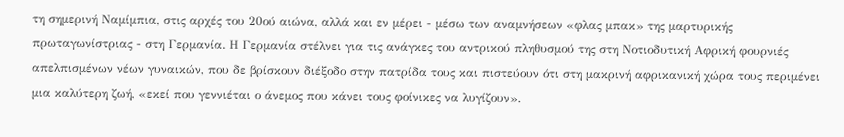τη σημερινή Ναμίμπια, στις αρχές του 20ού αιώνα, αλλά και εν μέρει - μέσω των αναμνήσεων «φλας μπακ» της μαρτυρικής πρωταγωνίστριας - στη Γερμανία. Η Γερμανία στέλνει για τις ανάγκες του αντρικού πληθυσμού της στη Νοτιοδυτική Αφρική φουρνιές απελπισμένων νέων γυναικών, που δε βρίσκουν διέξοδο στην πατρίδα τους και πιστεύουν ότι στη μακρινή αφρικανική χώρα τους περιμένει μια καλύτερη ζωή, «εκεί που γεννιέται ο άνεμος που κάνει τους φοίνικες να λυγίζουν».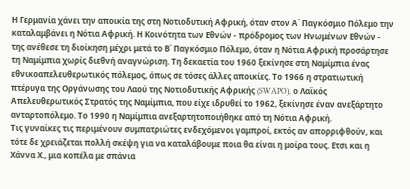Η Γερμανία χάνει την αποικία της στη Νοτιοδυτική Αφρική, όταν στον Α΄ Παγκόσμιο Πόλεμο την καταλαμβάνει η Νότια Αφρική. Η Κοινότητα των Εθνών - πρόδρομος των Ηνωμένων Εθνών - της ανέθεσε τη διοίκηση μέχρι μετά το Β΄ Παγκόσμιο Πόλεμο, όταν η Νότια Αφρική προσάρτησε τη Ναμίμπια χωρίς διεθνή αναγνώριση. Τη δεκαετία του 1960 ξεκίνησε στη Ναμίμπια ένας εθνικοαπελευθερωτικός πόλεμος, όπως σε τόσες άλλες αποικίες. Το 1966 η στρατιωτική πτέρυγα της Οργάνωσης του Λαού της Νοτιοδυτικής Αφρικής (SWAPO), ο Λαϊκός Απελευθερωτικός Στρατός της Ναμίμπια, που είχε ιδρυθεί το 1962, ξεκίνησε έναν ανεξάρτητο ανταρτοπόλεμο. Το 1990 η Ναμίμπια ανεξαρτητοποιήθηκε από τη Νότια Αφρική.
Τις γυναίκες τις περιμένουν συμπατριώτες ενδεχόμενοι γαμπροί, εκτός αν απορριφθούν, και τότε δε χρειάζεται πολλή σκέψη για να καταλάβουμε ποια θα είναι η μοίρα τους. Ετσι και η Χάννα Χ., μια κοπέλα με σπάνια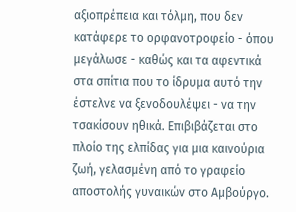αξιοπρέπεια και τόλμη, που δεν κατάφερε το ορφανοτροφείο - όπου μεγάλωσε - καθώς και τα αφεντικά στα σπίτια που το ίδρυμα αυτό την έστελνε να ξενοδουλέψει - να την τσακίσουν ηθικά. Επιβιβάζεται στο πλοίο της ελπίδας για μια καινούρια ζωή, γελασμένη από το γραφείο αποστολής γυναικών στο Αμβούργο.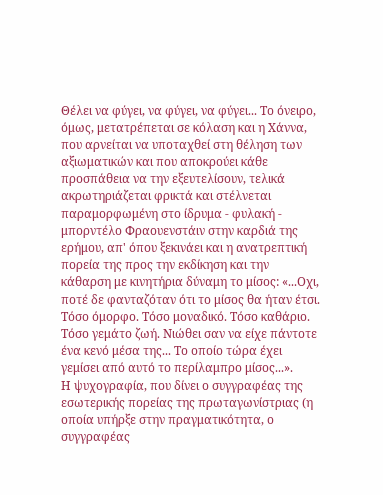Θέλει να φύγει, να φύγει, να φύγει... Το όνειρο, όμως, μετατρέπεται σε κόλαση και η Χάννα, που αρνείται να υποταχθεί στη θέληση των αξιωματικών και που αποκρούει κάθε προσπάθεια να την εξευτελίσουν, τελικά ακρωτηριάζεται φρικτά και στέλνεται παραμορφωμένη στο ίδρυμα - φυλακή - μπορντέλο Φραουενστάιν στην καρδιά της ερήμου, απ' όπου ξεκινάει και η ανατρεπτική πορεία της προς την εκδίκηση και την κάθαρση με κινητήρια δύναμη το μίσος: «...Οχι, ποτέ δε φανταζόταν ότι το μίσος θα ήταν έτσι. Τόσο όμορφο. Τόσο μοναδικό. Τόσο καθάριο. Τόσο γεμάτο ζωή. Νιώθει σαν να είχε πάντοτε ένα κενό μέσα της... Το οποίο τώρα έχει γεμίσει από αυτό το περίλαμπρο μίσος...».
Η ψυχογραφία, που δίνει ο συγγραφέας της εσωτερικής πορείας της πρωταγωνίστριας (η οποία υπήρξε στην πραγματικότητα, ο συγγραφέας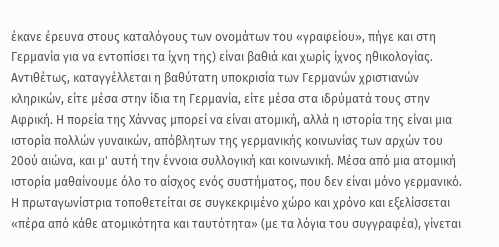έκανε έρευνα στους καταλόγους των ονομάτων του «γραφείου», πήγε και στη Γερμανία για να εντοπίσει τα ίχνη της) είναι βαθιά και χωρίς ίχνος ηθικολογίας. Αντιθέτως, καταγγέλλεται η βαθύτατη υποκρισία των Γερμανών χριστιανών κληρικών, είτε μέσα στην ίδια τη Γερμανία, είτε μέσα στα ιδρύματά τους στην Αφρική. Η πορεία της Χάννας μπορεί να είναι ατομική, αλλά η ιστορία της είναι μια ιστορία πολλών γυναικών, απόβλητων της γερμανικής κοινωνίας των αρχών του 20ού αιώνα, και μ' αυτή την έννοια συλλογική και κοινωνική. Μέσα από μια ατομική ιστορία μαθαίνουμε όλο το αίσχος ενός συστήματος, που δεν είναι μόνο γερμανικό. Η πρωταγωνίστρια τοποθετείται σε συγκεκριμένο χώρο και χρόνο και εξελίσσεται «πέρα από κάθε ατομικότητα και ταυτότητα» (με τα λόγια του συγγραφέα), γίνεται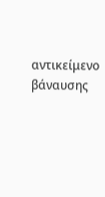αντικείμενο βάναυσης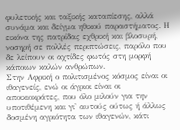φυλετικής και ταξικής καταπίεσης, αλλά συνάμα και δείγμα ηθικού παραστήματος. Η εικόνα της πατρίδας εχθρική και βλοσυρή, νοσηρή σε πολλές περιπτώσεις, παρόλο που δε λείπουν οι αχτίδες φωτός στη μορφή κάποιων καλών ανθρώπων.
Στην Αφρική ο πολιτισμένος κόσμος είναι οι ιθαγενείς, ενώ οι άγριοι είναι οι αποικιοκράτες, που όλο μιλούν για την υποτιθέμενη και γι' αυτούς ούτως ή άλλως δοσμένη αγριότητα των ιθαγενών, κάτι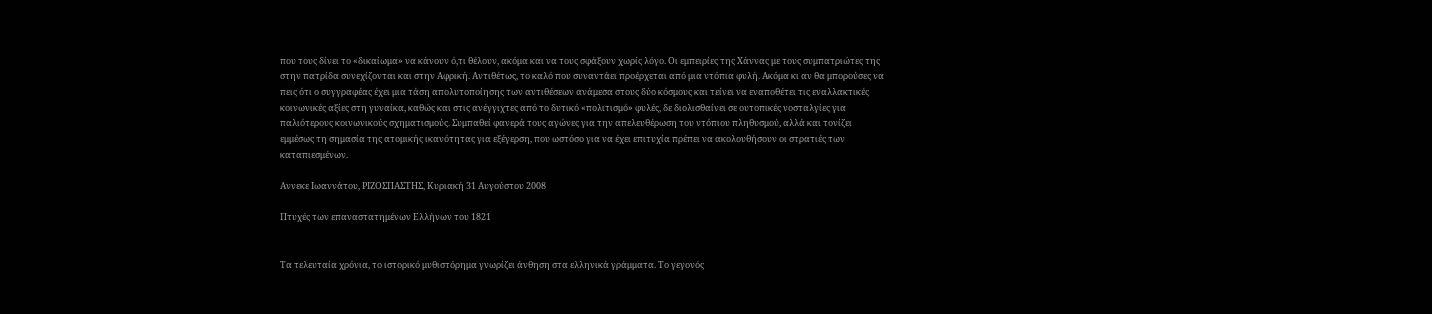που τους δίνει το «δικαίωμα» να κάνουν ό,τι θέλουν, ακόμα και να τους σφάξουν χωρίς λόγο. Οι εμπειρίες της Χάννας με τους συμπατριώτες της στην πατρίδα συνεχίζονται και στην Αφρική. Αντιθέτως, το καλό που συναντάει προέρχεται από μια ντόπια φυλή. Ακόμα κι αν θα μπορούσες να πεις ότι ο συγγραφέας έχει μια τάση απολυτοποίησης των αντιθέσεων ανάμεσα στους δύο κόσμους και τείνει να εναποθέτει τις εναλλακτικές κοινωνικές αξίες στη γυναίκα, καθώς και στις ανέγγιχτες από το δυτικό «πολιτισμό» φυλές, δε διολισθαίνει σε ουτοπικές νοσταλγίες για παλιότερους κοινωνικούς σχηματισμούς. Συμπαθεί φανερά τους αγώνες για την απελευθέρωση του ντόπιου πληθυσμού, αλλά και τονίζει εμμέσως τη σημασία της ατομικής ικανότητας για εξέγερση, που ωστόσο για να έχει επιτυχία πρέπει να ακολουθήσουν οι στρατιές των καταπιεσμένων.

Αννεκε Ιωαννάτου, ΡΙΖΟΣΠΑΣΤΗΣ, Κυριακή 31 Αυγούστου 2008

Πτυχές των επαναστατημένων Ελλήνων του 1821


Τα τελευταία χρόνια, το ιστορικό μυθιστόρημα γνωρίζει άνθηση στα ελληνικά γράμματα. Το γεγονός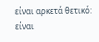είναι αρκετά θετικό: είναι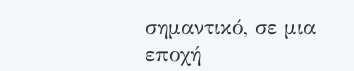σημαντικό, σε μια εποχή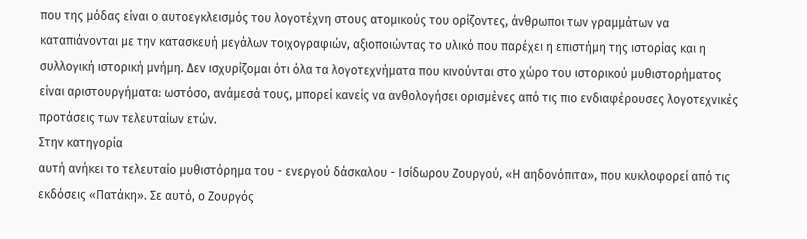που της μόδας είναι ο αυτοεγκλεισμός του λογοτέχνη στους ατομικούς του ορίζοντες, άνθρωποι των γραμμάτων να καταπιάνονται με την κατασκευή μεγάλων τοιχογραφιών, αξιοποιώντας το υλικό που παρέχει η επιστήμη της ιστορίας και η συλλογική ιστορική μνήμη. Δεν ισχυρίζομαι ότι όλα τα λογοτεχνήματα που κινούνται στο χώρο του ιστορικού μυθιστορήματος είναι αριστουργήματα: ωστόσο, ανάμεσά τους, μπορεί κανείς να ανθολογήσει ορισμένες από τις πιο ενδιαφέρουσες λογοτεχνικές προτάσεις των τελευταίων ετών.
Στην κατηγορία
αυτή ανήκει το τελευταίο μυθιστόρημα του - ενεργού δάσκαλου - Ισίδωρου Ζουργού, «Η αηδονόπιτα», που κυκλοφορεί από τις εκδόσεις «Πατάκη». Σε αυτό, ο Ζουργός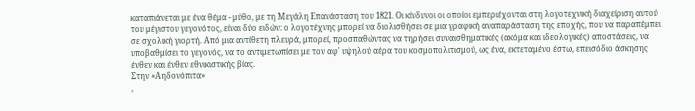καταπιάνεται με ένα θέμα - μύθο, με τη Μεγάλη Επανάσταση του 1821. Οι κίνδυνοι οι οποίοι εμπεριέχονται στη λογοτεχνική διαχείριση αυτού του μέγιστου γεγονότος, είναι δύο ειδών: ο λογοτέχνης μπορεί να διολισθήσει σε μια γραφική αναπαράσταση της εποχής, που να παραπέμπει σε σχολική γιορτή. Από μια αντίθετη πλευρά, μπορεί, προσπαθώντας να τηρήσει συναισθηματικές (ακόμα και ιδεολογικές) αποστάσεις, να υποβαθμίσει το γεγονός, να το αντιμετωπίσει με τον αφ' υψηλού αέρα του κοσμοπολιτισμού, ως ένα, εκτεταμένο έστω, επεισόδιο άσκησης ένθεν και ένθεν εθνικιστικής βίας.
Στην «Αηδονόπιτα»
,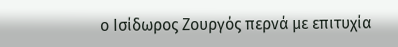ο Ισίδωρος Ζουργός περνά με επιτυχία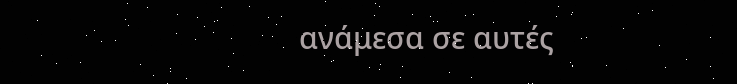ανάμεσα σε αυτές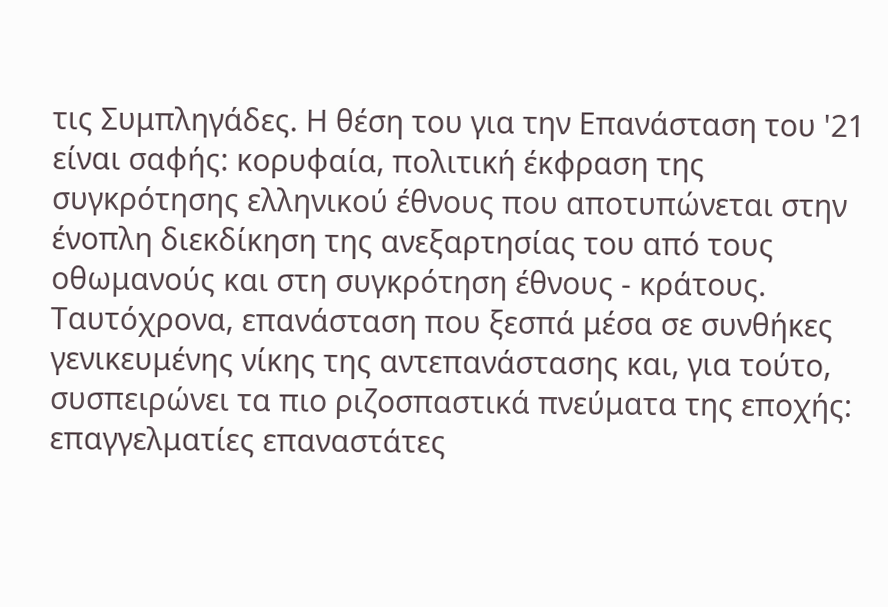τις Συμπληγάδες. Η θέση του για την Επανάσταση του '21 είναι σαφής: κορυφαία, πολιτική έκφραση της συγκρότησης ελληνικού έθνους που αποτυπώνεται στην ένοπλη διεκδίκηση της ανεξαρτησίας του από τους οθωμανούς και στη συγκρότηση έθνους - κράτους. Ταυτόχρονα, επανάσταση που ξεσπά μέσα σε συνθήκες γενικευμένης νίκης της αντεπανάστασης και, για τούτο, συσπειρώνει τα πιο ριζοσπαστικά πνεύματα της εποχής: επαγγελματίες επαναστάτες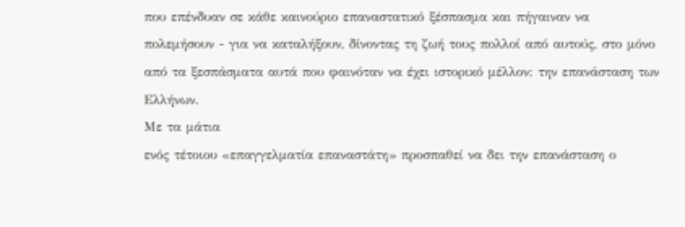που επένδυαν σε κάθε καινούριο επαναστατικό ξέσπασμα και πήγαιναν να πολεμήσουν - για να καταλήξουν, δίνοντας τη ζωή τους πολλοί από αυτούς, στο μόνο από τα ξεσπάσματα αυτά που φαινόταν να έχει ιστορικό μέλλον: την επανάσταση των Ελλήνων.
Με τα μάτια
ενός τέτοιου «επαγγελματία επαναστάτη» προσπαθεί να δει την επανάσταση ο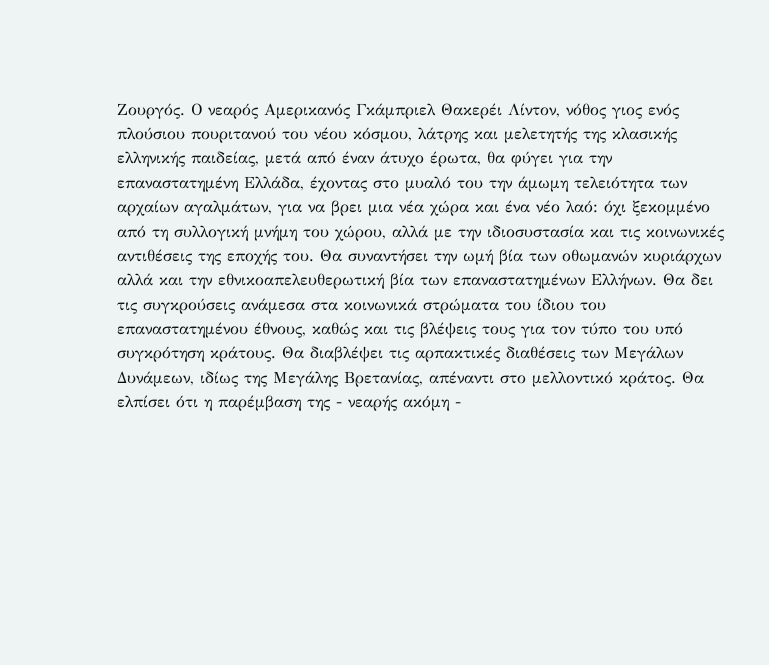Ζουργός. Ο νεαρός Αμερικανός Γκάμπριελ Θακερέι Λίντον, νόθος γιος ενός πλούσιου πουριτανού του νέου κόσμου, λάτρης και μελετητής της κλασικής ελληνικής παιδείας, μετά από έναν άτυχο έρωτα, θα φύγει για την επαναστατημένη Ελλάδα, έχοντας στο μυαλό του την άμωμη τελειότητα των αρχαίων αγαλμάτων, για να βρει μια νέα χώρα και ένα νέο λαό: όχι ξεκομμένο από τη συλλογική μνήμη του χώρου, αλλά με την ιδιοσυστασία και τις κοινωνικές αντιθέσεις της εποχής του. Θα συναντήσει την ωμή βία των οθωμανών κυριάρχων αλλά και την εθνικοαπελευθερωτική βία των επαναστατημένων Ελλήνων. Θα δει τις συγκρούσεις ανάμεσα στα κοινωνικά στρώματα του ίδιου του επαναστατημένου έθνους, καθώς και τις βλέψεις τους για τον τύπο του υπό συγκρότηση κράτους. Θα διαβλέψει τις αρπακτικές διαθέσεις των Μεγάλων Δυνάμεων, ιδίως της Μεγάλης Βρετανίας, απέναντι στο μελλοντικό κράτος. Θα ελπίσει ότι η παρέμβαση της - νεαρής ακόμη -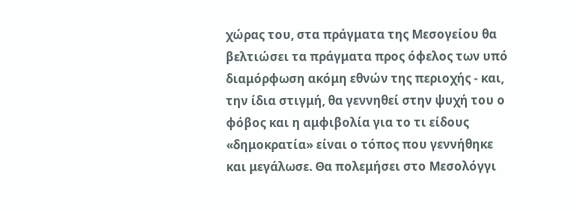χώρας του, στα πράγματα της Μεσογείου θα βελτιώσει τα πράγματα προς όφελος των υπό διαμόρφωση ακόμη εθνών της περιοχής - και, την ίδια στιγμή, θα γεννηθεί στην ψυχή του ο φόβος και η αμφιβολία για το τι είδους «δημοκρατία» είναι ο τόπος που γεννήθηκε και μεγάλωσε. Θα πολεμήσει στο Μεσολόγγι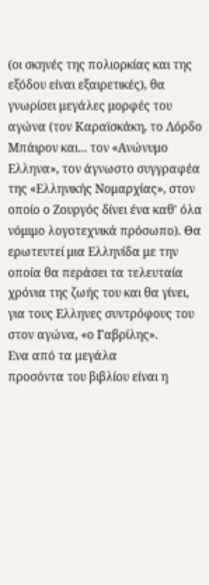(οι σκηνές της πολιορκίας και της εξόδου είναι εξαιρετικές), θα γνωρίσει μεγάλες μορφές του αγώνα (τον Καραϊσκάκη, το Λόρδο Μπάιρον και... τον «Ανώνυμο Ελληνα», τον άγνωστο συγγραφέα της «Ελληνικής Νομαρχίας», στον οποίο ο Ζουργός δίνει ένα καθ' όλα νόμιμο λογοτεχνικά πρόσωπο). Θα ερωτευτεί μια Ελληνίδα με την οποία θα περάσει τα τελευταία χρόνια της ζωής του και θα γίνει, για τους Ελληνες συντρόφους του στον αγώνα, «ο Γαβρίλης».
Ενα από τα μεγάλα
προσόντα του βιβλίου είναι η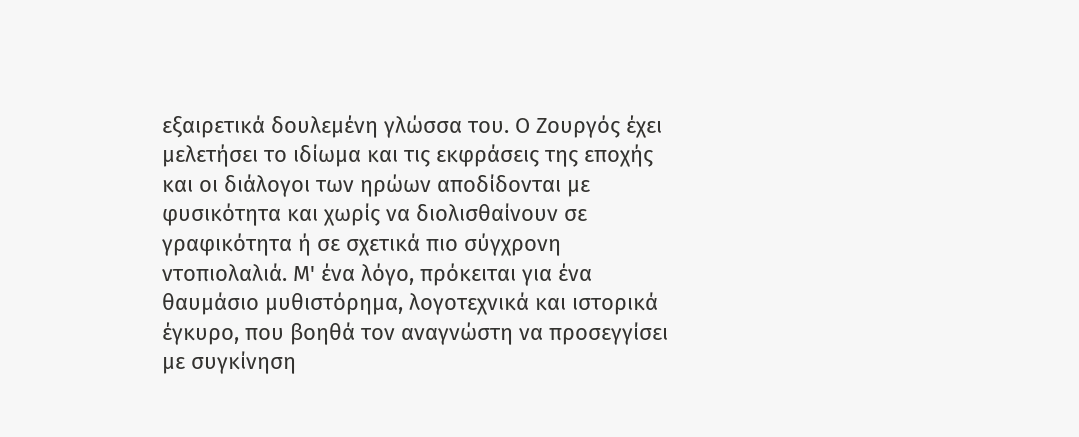εξαιρετικά δουλεμένη γλώσσα του. Ο Ζουργός έχει μελετήσει το ιδίωμα και τις εκφράσεις της εποχής και οι διάλογοι των ηρώων αποδίδονται με φυσικότητα και χωρίς να διολισθαίνουν σε γραφικότητα ή σε σχετικά πιο σύγχρονη ντοπιολαλιά. Μ' ένα λόγο, πρόκειται για ένα θαυμάσιο μυθιστόρημα, λογοτεχνικά και ιστορικά έγκυρο, που βοηθά τον αναγνώστη να προσεγγίσει με συγκίνηση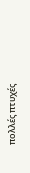πολλές πτυχές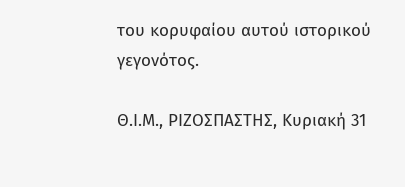του κορυφαίου αυτού ιστορικού γεγονότος.

Θ.Ι.Μ., ΡΙΖΟΣΠΑΣΤΗΣ, Κυριακή 31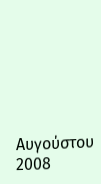Αυγούστου 2008